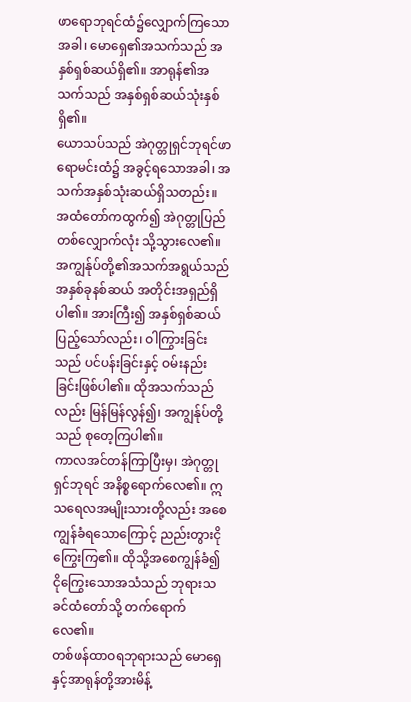ဖာရောဘုရင်ထံ၌လျှောက်ကြသောအခါ၊ မောရှေ၏အသက်သည် အနှစ်ရှစ်ဆယ်ရှိ၏။ အာရုန်၏အသက်သည် အနှစ်ရှစ်ဆယ်သုံးနှစ်ရှိ၏။
ယောသပ်သည် အဲဂုတ္တုရှင်ဘုရင်ဖာရောမင်းထံ၌ အခွင့်ရသောအခါ၊ အသက်အနှစ်သုံးဆယ်ရှိသတည်း။ အထံတော်ကထွက်၍ အဲဂုတ္တုပြည်တစ်လျှောက်လုံး သို့သွားလေ၏။
အကျွန်ုပ်တို့၏အသက်အရွယ်သည် အနှစ်ခုနစ်ဆယ် အတိုင်းအရှည်ရှိပါ၏။ အားကြီး၍ အနှစ်ရှစ်ဆယ်ပြည့်သော်လည်း၊ ဝါကြွားခြင်းသည် ပင်ပန်းခြင်းနှင့် ဝမ်းနည်းခြင်းဖြစ်ပါ၏။ ထိုအသက်သည်လည်း မြန်မြန်လွန်၍၊ အကျွန်ုပ်တို့သည် စုတေ့ကြပါ၏။
ကာလအင်တန်ကြာပြီးမှ၊ အဲဂုတ္တုရှင်ဘုရင် အနိစ္စရောက်လေ၏။ ဣသရေလအမျိုးသားတို့လည်း အစေကျွန်ခံရသောကြောင့် ညည်းတွားငိုကြွေးကြ၏။ ထိုသို့အစေကျွန်ခံ၍ ငိုကြွေးသောအသံသည် ဘုရားသခင်ထံတော်သို့ တက်ရောက်လေ၏။
တစ်ဖန်ထာဝရဘုရားသည် မောရှေနှင့်အာရုန်တို့အားမိန့်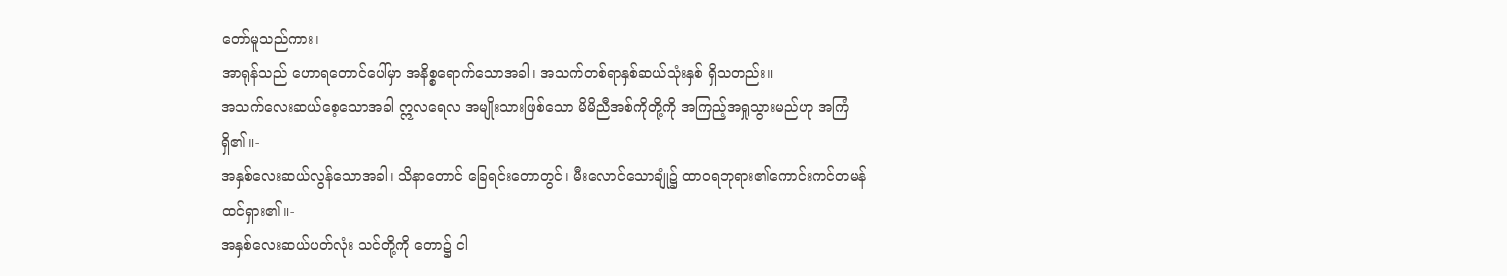တော်မူသည်ကား၊
အာရုန်သည် ဟောရတောင်ပေါ်မှာ အနိစ္စရောက်သောအခါ၊ အသက်တစ်ရာနှစ်ဆယ်သုံးနှစ် ရှိသတည်း။
အသက်လေးဆယ်စေ့သောအခါ ဣလရေလ အမျိုးသားဖြစ်သော မိမိညီအစ်ကိုတို့ကို အကြည့်အရှုသွားမည်ဟု အကြံရှိ၏။-
အနှစ်လေးဆယ်လွန်သောအခါ၊ သိနာတောင် ခြေရင်းတောတွင်၊ မီးလောင်သောချုံ၌ ထာဝရဘုရား၏ကောင်းကင်တမန် ထင်ရှား၏။-
အနှစ်လေးဆယ်ပတ်လုံး သင်တို့ကို တော၌ ငါ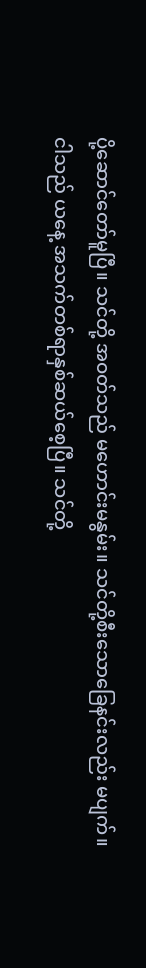ပို့ဆောင်တော်မူပြီ။ သင်တို့ အဝတ်သည် မဟောင်းမနွမ်း။ သင်တို့စီးသောခြေနင်းလည်း မပျက်။
ငါသည် ယနေ့ အသက်တစ်ရာနှစ်ဆယ်စေ့ပြီ။ သင်တို့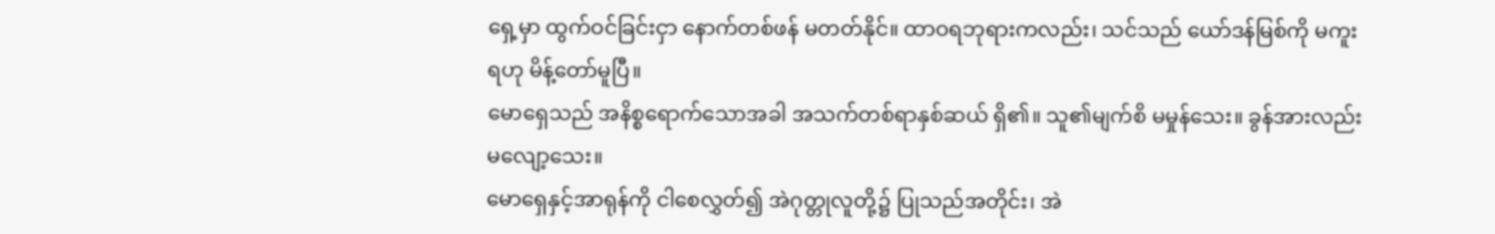ရှေ့မှာ ထွက်ဝင်ခြင်းငှာ နောက်တစ်ဖန် မတတ်နိုင်။ ထာဝရဘုရားကလည်း၊ သင်သည် ယော်ဒန်မြစ်ကို မကူးရဟု မိန့်တော်မူပြီ။
မောရှေသည် အနိစ္စရောက်သောအခါ အသက်တစ်ရာနှစ်ဆယ် ရှိ၏။ သူ၏မျက်စိ မမှုန်သေး။ ခွန်အားလည်း မလျော့သေး။
မောရှေနှင့်အာရုန်ကို ငါစေလွှတ်၍ အဲဂုတ္တုလူတို့၌ ပြုသည်အတိုင်း၊ အဲ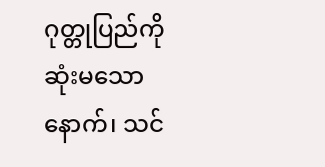ဂုတ္တုပြည်ကို ဆုံးမသောနောက်၊ သင်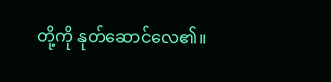တို့ကို နုတ်ဆောင်လေ၏။